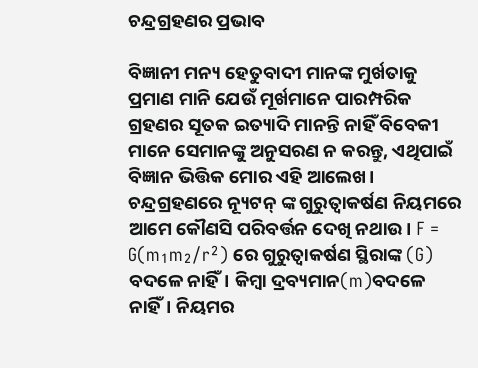ଚନ୍ଦ୍ରଗ୍ରହଣର ପ୍ରଭାବ

ବିଜ୍ଞାନୀ ମନ୍ୟ ହେତୁବାଦୀ ମାନଙ୍କ ମୁର୍ଖତାକୁ ପ୍ରମାଣ ମାନି ଯେଉଁ ମୂର୍ଖମାନେ ପାରମ୍ପରିକ ଗ୍ରହଣର ସୂତକ ଇତ୍ୟାଦି ମାନନ୍ତି ନାହିଁ ବିବେକୀ ମାନେ ସେମାନଙ୍କୁ ଅନୁସରଣ ନ କରନ୍ତୁ, ଏଥିପାଇଁ ବିଜ୍ଞାନ ଭିତ୍ତିକ ମୋର ଏହି ଆଲେଖ। ଚନ୍ଦ୍ରଗ୍ରହଣରେ ନ୍ୟୂଟନ୍ ଙ୍କ ଗୁରୁତ୍ଵାକର୍ଷଣ ନିୟମରେ ଆମେ କୌଣସି ପରିବର୍ତ୍ତନ ଦେଖି ନଥାଉ। F = G(m₁m₂/r²) ରେ ଗୁରୁତ୍ୱାକର୍ଷଣ ସ୍ଥିରାଙ୍କ (G) ବଦଳେ ନାହିଁ। କିମ୍ବା ଦ୍ରବ୍ୟମାନ(m)ବଦଳେ ନାହିଁ। ନିୟମର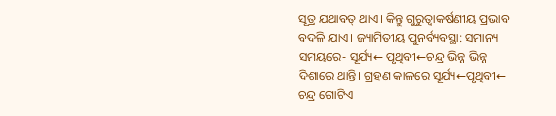ସୂତ୍ର ଯଥାବତ୍ ଥାଏ। କିନ୍ତୁ ଗୁରୁତ୍ଵାକର୍ଷଣୀୟ ପ୍ରଭାବ ବଦଳି ଯାଏ। ଜ୍ୟାମିତୀୟ ପୁନର୍ବ୍ୟବସ୍ଥା: ସମାନ୍ୟ ସମୟରେ- ସୂର୍ଯ୍ୟ← ପୃଥିବୀ←ଚନ୍ଦ୍ର ଭିନ୍ନ ଭିନ୍ନ ଦିଶାରେ ଥାନ୍ତି। ଗ୍ରହଣ କାଳରେ ସୂର୍ଯ୍ୟ←ପୃଥିବୀ← ଚନ୍ଦ୍ର ଗୋଟିଏ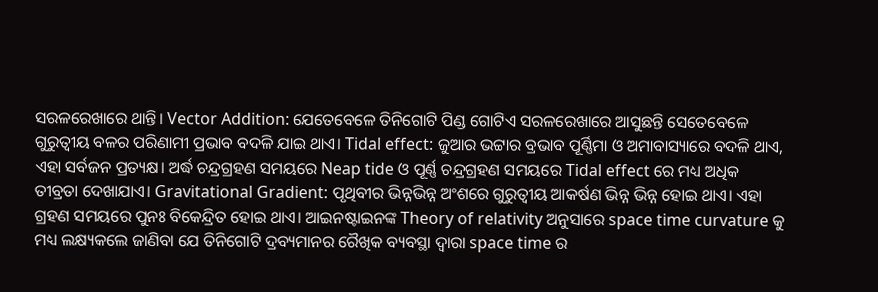ସରଳରେଖାରେ ଥାନ୍ତି। Vector Addition: ଯେତେବେଳେ ତିନିଗୋଟି ପିଣ୍ଡ ଗୋଟିଏ ସରଳରେଖାରେ ଆସୁଛନ୍ତି ସେତେବେଳେ ଗୁରୁତ୍ଵୀୟ ବଳର ପରିଣାମୀ ପ୍ରଭାବ ବଦଳି ଯାଇ ଥାଏ। Tidal effect: ଜୁଆର ଭଟ୍ଟାର ବ୍ରଭାବ ପୂର୍ଣ୍ଣିମା ଓ ଅମାବାସ୍ୟାରେ ବଦଳି ଥାଏ, ଏହା ସର୍ବଜନ ପ୍ରତ୍ୟକ୍ଷ। ଅର୍ଦ୍ଧ ଚନ୍ଦ୍ରଗ୍ରହଣ ସମୟରେ Neap tide ଓ ପୂର୍ଣ୍ଣ ଚନ୍ଦ୍ରଗ୍ରହଣ ସମୟରେ Tidal effect ରେ ମଧ୍ୟ ଅଧିକ ତୀବ୍ରତା ଦେଖାଯାଏ। Gravitational Gradient: ପୃଥିବୀର ଭିନ୍ନଭିନ୍ନ ଅଂଶରେ ଗୁରୁତ୍ଵୀୟ ଆକର୍ଷଣ ଭିନ୍ନ ଭିନ୍ନ ହୋଇ ଥାଏ। ଏହା ଗ୍ରହଣ ସମୟରେ ପୁନଃ ବିକେନ୍ଦ୍ରିତ ହୋଇ ଥାଏ। ଆଇନଷ୍ଟାଇନଙ୍କ Theory of relativity ଅନୁସାରେ space time curvature କୁ ମଧ୍ୟ ଲକ୍ଷ୍ୟକଲେ ଜାଣିବା ଯେ ତିନିଗୋଟି ଦ୍ରବ୍ୟମାନର ରୈଖିକ ବ୍ୟବସ୍ଥା ଦ୍ୱାରା space time ର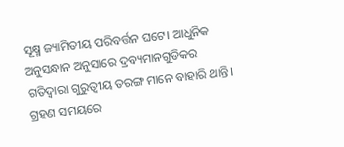ସୂକ୍ଷ୍ମ ଜ୍ୟାମିତୀୟ ପରିବର୍ତ୍ତନ ଘଟେ। ଆଧୁନିକ ଅନୁସନ୍ଧାନ ଅନୁସାରେ ଦ୍ରବ୍ୟମାନଗୁଡିକର ଗତିଦ୍ୱାରା ଗୁରୁତ୍ଵୀୟ ତରଙ୍ଗ ମାନେ ବାହାରି ଥାନ୍ତି। ଗ୍ରହଣ ସମୟରେ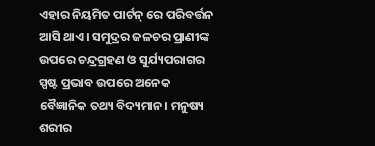ଏହାର ନିୟମିତ ପାର୍ଟନ୍ ରେ ପରିବର୍ତ୍ତନ ଆସି ଥାଏ। ସମୁଦ୍ରର ଜଳଚର ପ୍ରାଣୀଙ୍କ ଉପରେ ଚନ୍ଦ୍ରଗ୍ରହଣ ଓ ସୁର୍ଯ୍ୟପରାଗର ସ୍ପଷ୍ଟ ପ୍ରଭାବ ଉପରେ ଅନେକ ବୈଜ୍ଞାନିକ ତଥ୍ୟ ବିଦ୍ୟମାନ। ମନୁଷ୍ୟ ଶରୀର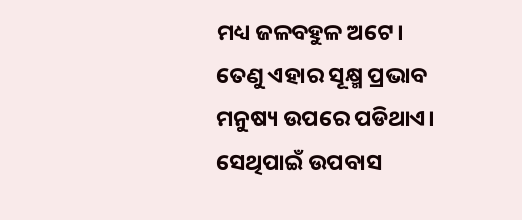ମଧ୍ୟ ଜଳବହୁଳ ଅଟେ। ତେଣୁ ଏହାର ସୂକ୍ଷ୍ମ ପ୍ରଭାବ ମନୁଷ୍ୟ ଉପରେ ପଡିଥାଏ। ସେଥିପାଇଁ ଉପବାସ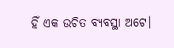ହିଁ ଏକ ଉଚିତ ବ୍ୟବସ୍ଥା ଅଟେ।